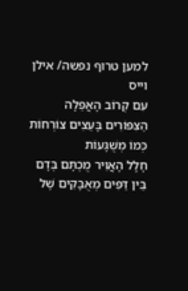למען טרוף נפשה/ אילן וייס
עִם קְרוֹב הָאֲפֵלָה
הַצִּפּוֹרִים בָּעֵצִים צוֹרְחוֹת כְּמוֹ מְשֻׁגָּעוֹת
חָלָל הָאֲוִיר מֻכְתָּם בְּדָם
בֵּין דַּפִּים מְאֻבָּקִים שֶׁל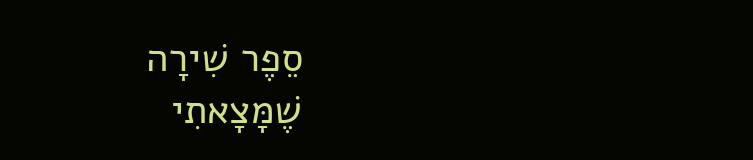סֵפֶר שִׁירָה
שֶׁמָּצָאתִי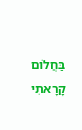בַּחֲלוֹם
קָרָאתִי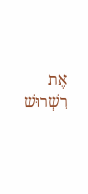אֶת רִשְׁרוּשׁ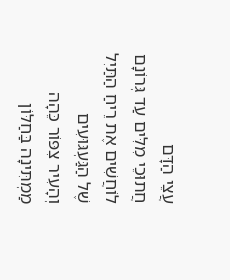עֲצֵי הַדָּם
חֲתוּכֵי מִלִּים עַד גְּרוֹנָם
לוֹחֲשִׁים אֶת רֵיחַ הַתַּיִל
שֶׁל הַגַּעְגּוּעִים
וְהָעִיר צִפּוֹר כֵּהָה
מַמְתִּינָה בַּחַלּוֹן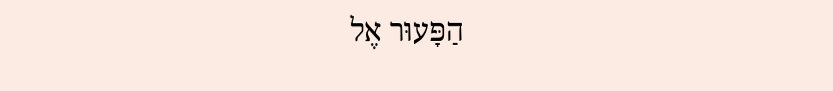הַפָּעוּר אֶל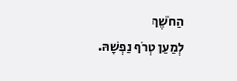הַחֹשֶׁךְ
לְמַעַן טְרֹף נַפְשָׁהּ.